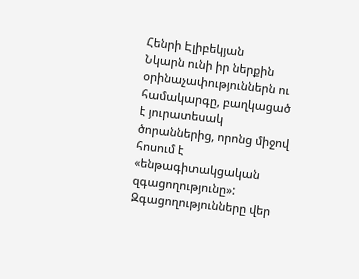Հենրի Էլիբեկյան
Նկարն ունի իր ներքին օրինաչափություններն ու համակարգը, բաղկացած է յուրատեսակ ծորաններից, որոնց միջով հոսում է «ենթագիտակցական զգացողությունը»:
Զգացողությունները վեր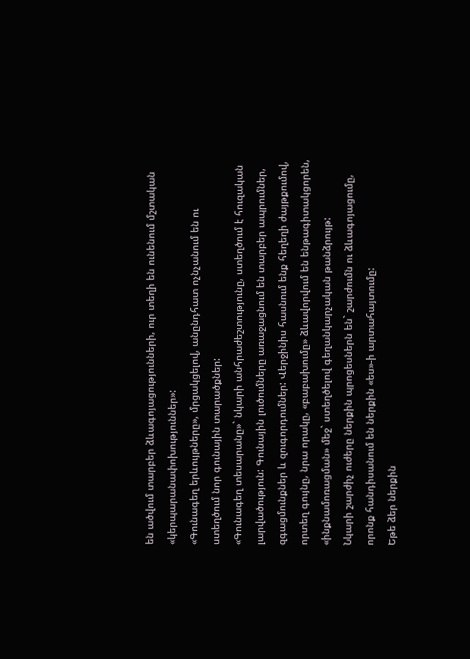են ածվում տարբեր ձևագոյացությունների, ուր տեղի են ունենում մշտական «կերպարանափոխություններ»:
«Գունագեղ երևույթները», մրցակցելով, անընդհատ ոչնչանում են ու ստեղծում նոր գունային տարածքներ:
«Գունագեղ տեսարանը»` նկարի անհրաժեշտությունը, ստեղծում է հուզական լարվածություն: Գունային լուծումները առաջացնում են տարբեր ապրումներ, զգացմունքներ և զուգորդումներ: Վերջինիս հասնում ենք հեղեղի ժայթքումով, որտեղ գույնը, նրա որակը, «բաբախումը» ձևավորվում են ենթագիտակցորեն, «ինքնամոռացման» մեջ` ստեղծելով գեղանկարչական թանձրույթ:
Նկարի շարժիչ ուժերը ներքին պրոցեսներն են` շարժումն ու ձևագոյացումը, որոնք հանդիսանում են ներքին «ես»-ի արտահայտումը:
Եթե ձեր ներքին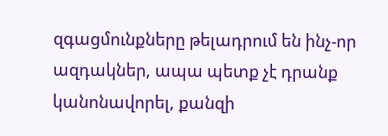զգացմունքները թելադրում են ինչ-որ ազդակներ, ապա պետք չէ դրանք կանոնավորել, քանզի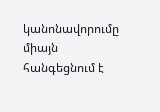կանոնավորումը միայն հանգեցնում է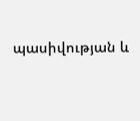պասիվության և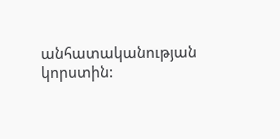անհատականության կորստին: